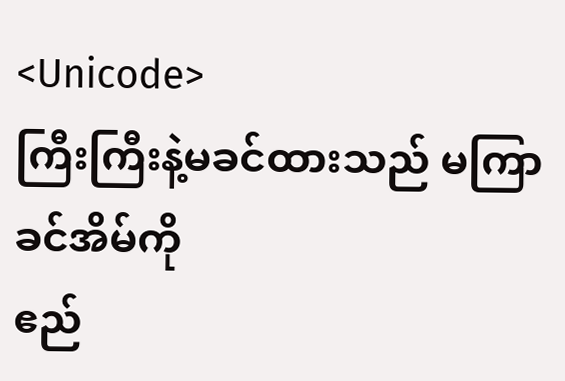<Unicode>
ကြီးကြီးနဲ့မခင်ထားသည် မကြာခင်အိမ်ကို
ဧည်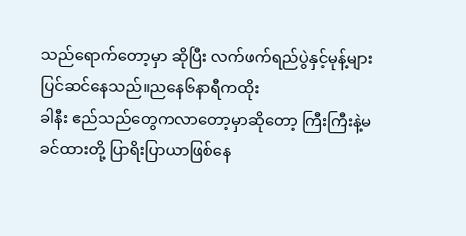သည်ရောက်တော့မှာ ဆိုပြီး လက်ဖက်ရည်ပွဲနှင့်မုန့်များပြင်ဆင်နေသည်။ညနေ၆နာရီကထိုး
ခါနီး ဧည်သည်တွေကလာတော့မှာဆိုတော့ ကြီးကြီးနဲ့မခင်ထားတို့ ပြာရိးပြာယာဖြစ်နေ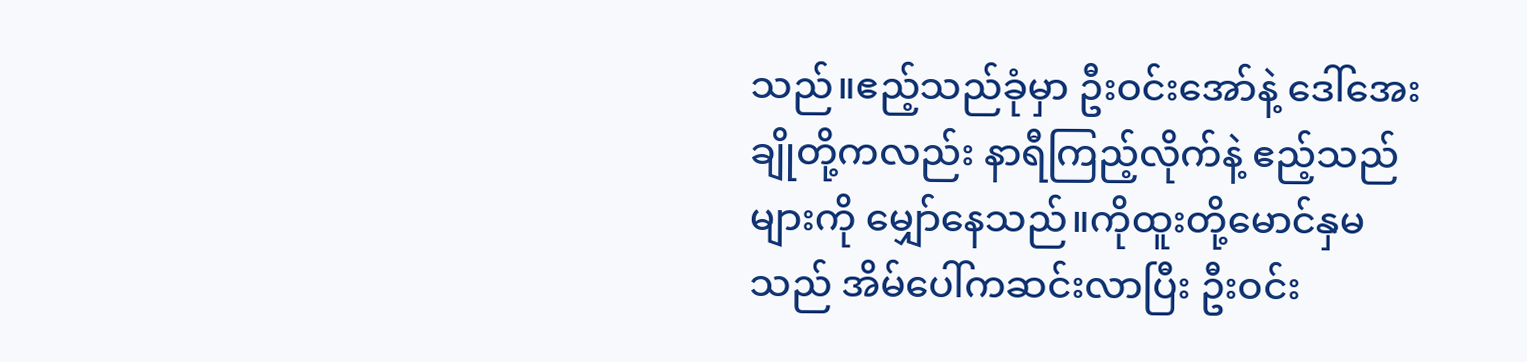သည်။ဧည့်သည်ခုံမှာ ဦးဝင်းအော်နဲ့ ဒေါ်အေးချိုတို့ကလည်း နာရီကြည့်လိုက်နဲ့ ဧည့်သည်များကို မျှော်နေသည်။ကိုထူးတို့မောင်နှမသည် အိမ်ပေါ်ကဆင်းလာပြီး ဦးဝင်း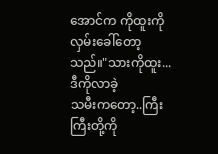အောင်က ကိုထူးကိုလှမ်းခေါ်တော့သည်။"သားကိုထူး...ဒီကိုလာခဲ့
သမီးကတော့..ကြီးကြီးတို့ကို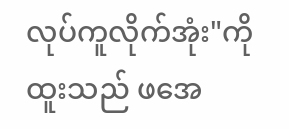လုပ်ကူလိုက်အုံး"ကိုထူးသည် ဖအေ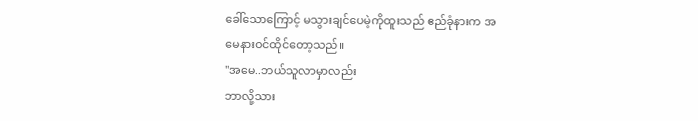ခေါ်သောကြောင့် မသွားချင်ပေမဲ့ကိုထူးသည် ဧည်ခုံနားက အမေနားဝင်ထိုင်တော့သည်။
"အမေ..ဘယ်သူလာမှာလည်း
ဘာလို့သား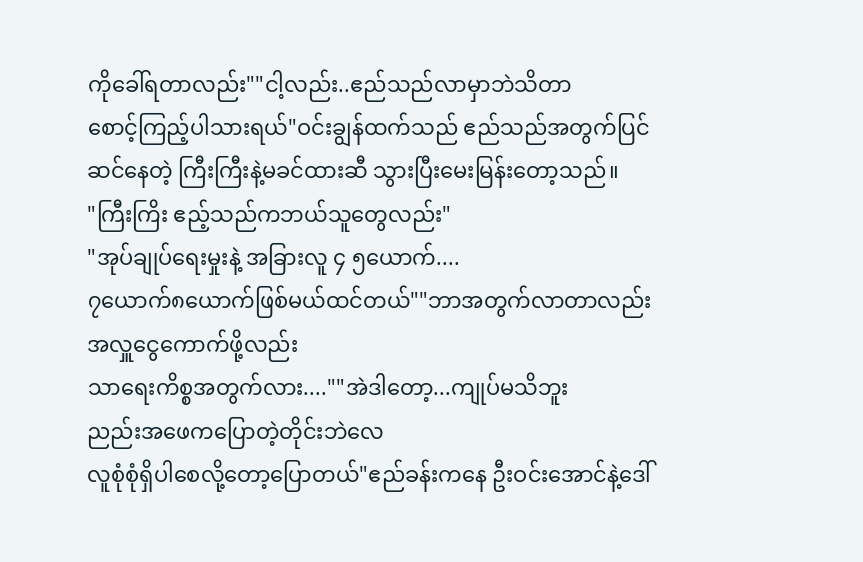ကိုခေါ်ရတာလည်း""ငါ့လည်း..ဧည်သည်လာမှာဘဲသိတာ
စောင့်ကြည့်ပါသားရယ်"ဝင်းချွန်ထက်သည် ဧည်သည်အတွက်ပြင်ဆင်နေတဲ့ ကြီးကြီးနဲ့မခင်ထားဆီ သွားပြီးမေးမြန်းတော့သည်။
"ကြီးကြိး ဧည့်သည်ကဘယ်သူတွေလည်း"
"အုပ်ချုပ်ရေးမှုးနဲ့ အခြားလူ ၄ ၅ယောက်....
၇ယောက်၈ယောက်ဖြစ်မယ်ထင်တယ်""ဘာအတွက်လာတာလည်း
အလှူငွေကောက်ဖို့လည်း
သာရေးကိစ္စအတွက်လား....""အဲဒါတော့...ကျုပ်မသိဘူး
ညည်းအဖေကပြောတဲ့တိုင်းဘဲလေ
လူစုံစုံရှိပါစေလို့တော့ပြောတယ်"ဧည်ခန်းကနေ ဦးဝင်းအောင်နဲ့ဒေါ်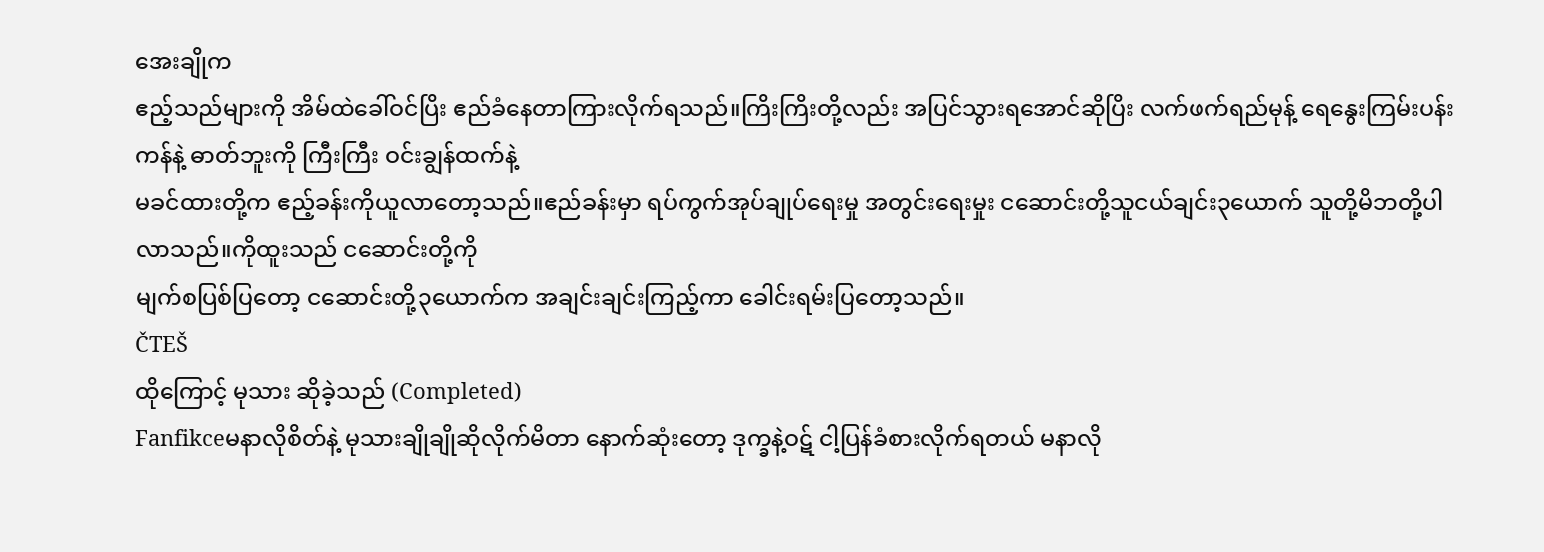အေးချိုက
ဧည့်သည်များကို အိမ်ထဲခေါ်ဝင်ပြိး ဧည်ခံနေတာကြားလိုက်ရသည်။ကြိးကြိးတို့လည်း အပြင်သွားရအောင်ဆိုပြိး လက်ဖက်ရည်မုန့် ရေနွေးကြမ်းပန်းကန်နဲ့ ဓာတ်ဘူးကို ကြီးကြီး ဝင်းချွန်ထက်နဲ့
မခင်ထားတို့က ဧည့်ခန်းကိုယူလာတော့သည်။ဧည်ခန်းမှာ ရပ်ကွက်အုပ်ချုပ်ရေးမှု အတွင်းရေးမှုး ငဆောင်းတို့သူငယ်ချင်း၃ယောက် သူတို့မိဘတို့ပါလာသည်။ကိုထူးသည် ငဆောင်းတို့ကို
မျက်စပြစ်ပြတော့ ငဆောင်းတို့၃ယောက်က အချင်းချင်းကြည့်ကာ ခေါင်းရမ်းပြတော့သည်။
ČTEŠ
ထိုကြောင့် မုသား ဆိုခဲ့သည် (Completed)
Fanfikceမနာလိုစိတ်နဲ့ မုသားချိုချိုဆိုလိုက်မိတာ နောက်ဆုံးတော့ ဒုက္ခနဲ့ဝဋ် ငါ့ပြန်ခံစားလိုက်ရတယ် မနာလို